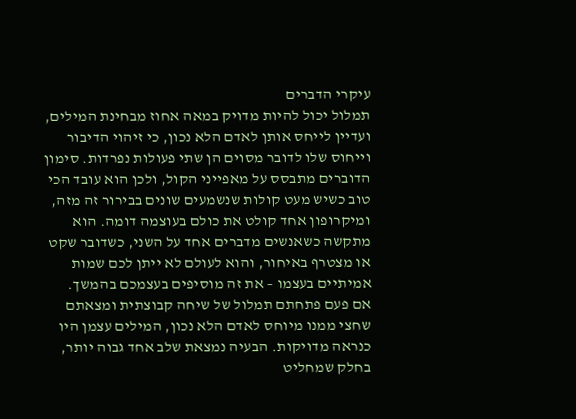עיקרי הדברים
תמלול יכול להיות מדויק במאה אחוז מבחינת המילים, ועדיין לייחס אותן לאדם הלא נכון, כי זיהוי הדיבור וייחוס שלו לדובר מסוים הן שתי פעולות נפרדות. סימון הדוברים מתבסס על מאפייני הקול, ולכן הוא עובד הכי טוב כשיש מעט קולות שנשמעים שונים בבירור זה מזה, ומיקרופון אחד קולט את כולם בעוצמה דומה. הוא מתקשה כשאנשים מדברים אחד על השני, כשדובר שקט או מצטרף באיחור, והוא לעולם לא ייתן לכם שמות אמיתיים בעצמו – את זה מוסיפים בעצמכם בהמשך.
אם פעם פתחתם תמלול של שיחה קבוצתית ומצאתם שחצי ממנו מיוחס לאדם הלא נכון, המילים עצמן היו כנראה מדויקות. הבעיה נמצאת שלב אחד גבוה יותר, בחלק שמחליט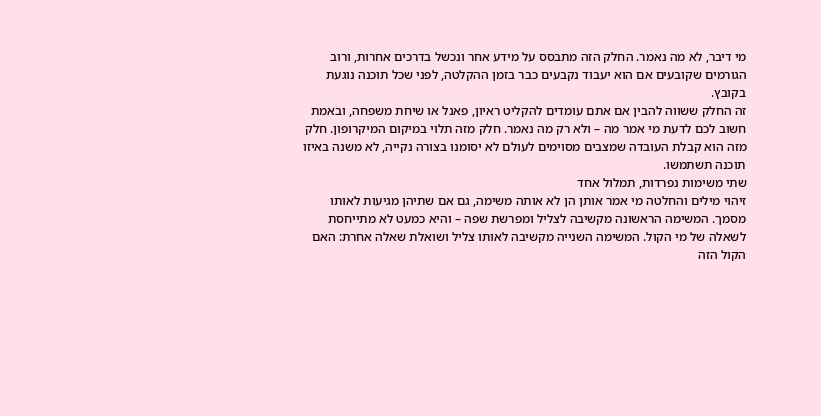מי דיבר, לא מה נאמר. החלק הזה מתבסס על מידע אחר ונכשל בדרכים אחרות, ורוב הגורמים שקובעים אם הוא יעבוד נקבעים כבר בזמן ההקלטה, לפני שכל תוכנה נוגעת בקובץ.
זה החלק ששווה להבין אם אתם עומדים להקליט ראיון, פאנל או שיחת משפחה, ובאמת חשוב לכם לדעת מי אמר מה – ולא רק מה נאמר. חלק מזה תלוי במיקום המיקרופון. חלק מזה הוא קבלת העובדה שמצבים מסוימים לעולם לא יסומנו בצורה נקייה, לא משנה באיזו תוכנה תשתמשו.
שתי משימות נפרדות, תמלול אחד
זיהוי מילים והחלטה מי אמר אותן הן לא אותה משימה, גם אם שתיהן מגיעות לאותו מסמך. המשימה הראשונה מקשיבה לצליל ומפרשת שפה – והיא כמעט לא מתייחסת לשאלה של מי הקול. המשימה השנייה מקשיבה לאותו צליל ושואלת שאלה אחרת: האם הקול הזה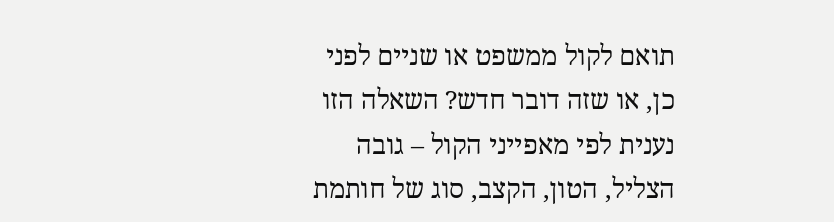תואם לקול ממשפט או שניים לפני כן, או שזה דובר חדש? השאלה הזו נענית לפי מאפייני הקול – גובה הצליל, הטון, הקצב, סוג של חותמת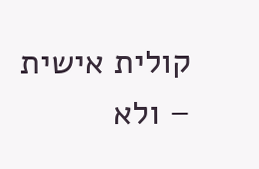קולית אישית – ולא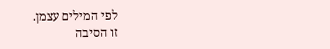לפי המילים עצמן.
זו הסיבה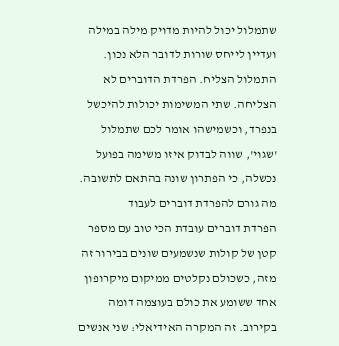שתמלול יכול להיות מדויק מילה במילה ועדיין לייחס שורות לדובר הלא נכון. התמלול הצליח. הפרדת הדוברים לא הצליחה. שתי המשימות יכולות להיכשל בנפרד, וכשמישהו אומר לכם שתמלול 'שגוי', שווה לבדוק איזו משימה בפועל נכשלה, כי הפתרון שונה בהתאם לתשובה.
מה גורם להפרדת דוברים לעבוד
הפרדת דוברים עובדת הכי טוב עם מספר קטן של קולות שנשמעים שונים בבירור זה מזה, כשכולם נקלטים ממיקום מיקרופון אחד ששומע את כולם בעוצמה דומה בקירוב. זה המקרה האידיאלי: שני אנשים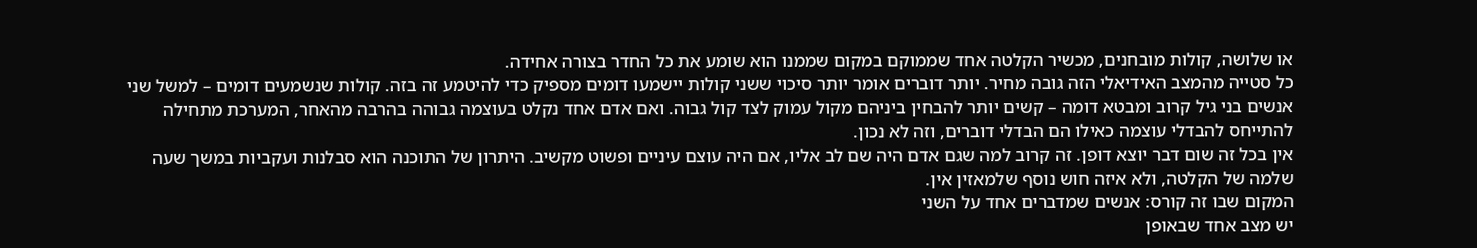או שלושה, קולות מובחנים, מכשיר הקלטה אחד שממוקם במקום שממנו הוא שומע את כל החדר בצורה אחידה.
כל סטייה מהמצב האידיאלי הזה גובה מחיר. יותר דוברים אומר יותר סיכוי ששני קולות יישמעו דומים מספיק כדי להיטמע זה בזה. קולות שנשמעים דומים – למשל שני אנשים בני גיל קרוב ומבטא דומה – קשים יותר להבחין ביניהם מקול עמוק לצד קול גבוה. ואם אדם אחד נקלט בעוצמה גבוהה בהרבה מהאחר, המערכת מתחילה להתייחס להבדלי עוצמה כאילו הם הבדלי דוברים, וזה לא נכון.
אין בכל זה שום דבר יוצא דופן. זה קרוב למה שגם אדם היה שם לב אליו, אם היה עוצם עיניים ופשוט מקשיב. היתרון של התוכנה הוא סבלנות ועקביות במשך שעה שלמה של הקלטה, ולא איזה חוש נוסף שלמאזין אין.
המקום שבו זה קורס: אנשים שמדברים אחד על השני
יש מצב אחד שבאופן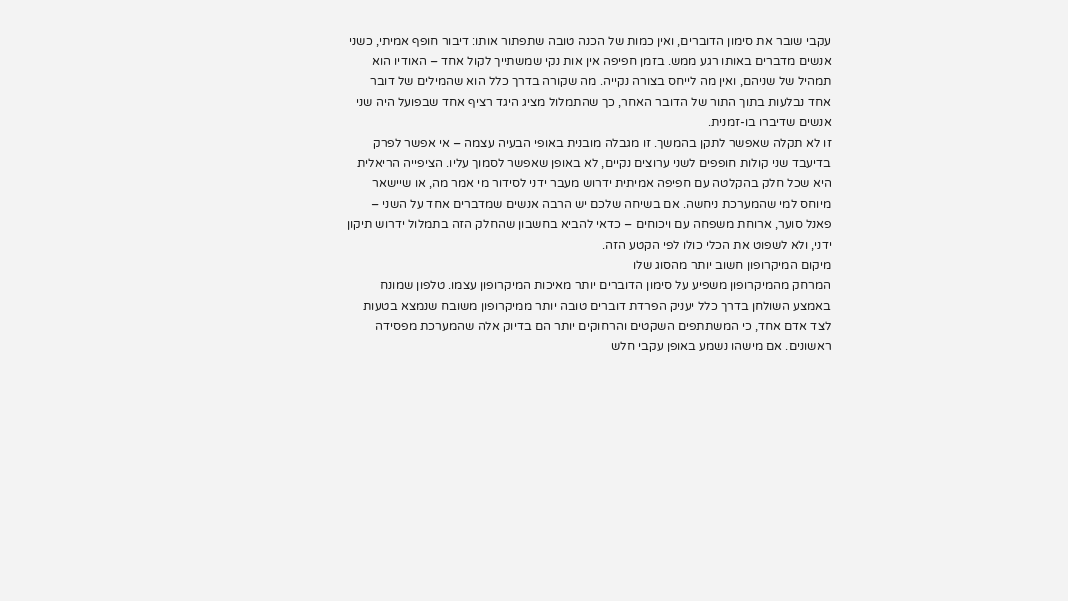עקבי שובר את סימון הדוברים, ואין כמות של הכנה טובה שתפתור אותו: דיבור חופף אמיתי, כשני אנשים מדברים באותו רגע ממש. בזמן חפיפה אין אות נקי שמשתייך לקול אחד – האודיו הוא תמהיל של שניהם, ואין מה לייחס בצורה נקייה. מה שקורה בדרך כלל הוא שהמילים של דובר אחד נבלעות בתוך התור של הדובר האחר, כך שהתמלול מציג היגד רציף אחד שבפועל היה שני אנשים שדיברו בו-זמנית.
זו לא תקלה שאפשר לתקן בהמשך. זו מגבלה מובנית באופי הבעיה עצמה – אי אפשר לפרק בדיעבד שני קולות חופפים לשני ערוצים נקיים, לא באופן שאפשר לסמוך עליו. הציפייה הריאלית היא שכל חלק בהקלטה עם חפיפה אמיתית ידרוש מעבר ידני לסידור מי אמר מה, או שיישאר מיוחס למי שהמערכת ניחשה. אם בשיחה שלכם יש הרבה אנשים שמדברים אחד על השני – פאנל סוער, ארוחת משפחה עם ויכוחים – כדאי להביא בחשבון שהחלק הזה בתמלול ידרוש תיקון ידני, ולא לשפוט את הכלי כולו לפי הקטע הזה.
מיקום המיקרופון חשוב יותר מהסוג שלו
המרחק מהמיקרופון משפיע על סימון הדוברים יותר מאיכות המיקרופון עצמו. טלפון שמונח באמצע השולחן בדרך כלל יעניק הפרדת דוברים טובה יותר ממיקרופון משובח שנמצא בטעות לצד אדם אחד, כי המשתתפים השקטים והרחוקים יותר הם בדיוק אלה שהמערכת מפסידה ראשונים. אם מישהו נשמע באופן עקבי חלש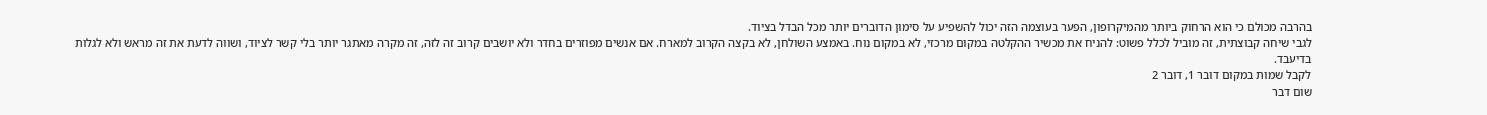בהרבה מכולם כי הוא הרחוק ביותר מהמיקרופון, הפער בעוצמה הזה יכול להשפיע על סימון הדוברים יותר מכל הבדל בציוד.
לגבי שיחה קבוצתית, זה מוביל לכלל פשוט: להניח את מכשיר ההקלטה במקום מרכזי, לא במקום נוח. באמצע השולחן, לא בקצה הקרוב למארח. אם אנשים מפוזרים בחדר ולא יושבים קרוב זה לזה, זה מקרה מאתגר יותר בלי קשר לציוד, ושווה לדעת את זה מראש ולא לגלות בדיעבד.
לקבל שמות במקום דובר 1, דובר 2
שום דבר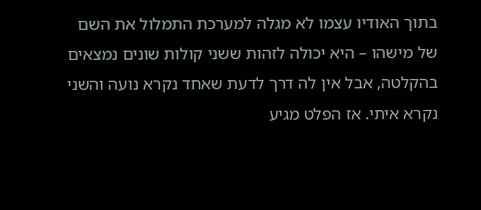בתוך האודיו עצמו לא מגלה למערכת התמלול את השם של מישהו – היא יכולה לזהות ששני קולות שונים נמצאים בהקלטה, אבל אין לה דרך לדעת שאחד נקרא נועה והשני נקרא איתי. אז הפלט מגיע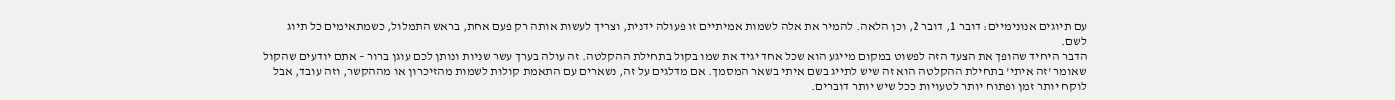עם תיוגים אנונימיים: דובר 1, דובר 2, וכן הלאה. להמיר את אלה לשמות אמיתיים זו פעולה ידנית, וצריך לעשות אותה רק פעם אחת, בראש התמלול, כשמתאימים כל תיוג לשם.
הדבר היחיד שהופך את הצעד הזה לפשוט במקום מייגע הוא שכל אחד יגיד את שמו בקול בתחילת ההקלטה. זה עולה בערך עשר שניות ונותן לכם עוגן ברור – אתם יודעים שהקול שאומר 'זה איתי' בתחילת ההקלטה הוא זה שיש לתייג בשם איתי בשאר המסמך. אם מדלגים על זה, נשארים עם התאמת קולות לשמות מהזיכרון או מההקשר, וזה עובד, אבל לוקח יותר זמן ופתוח יותר לטעויות ככל שיש יותר דוברים.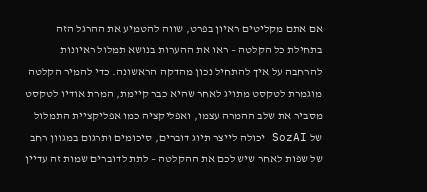אם אתם מקליטים ראיון בפרט, שווה להטמיע את ההרגל הזה בתחילת כל הקלטה – ראו את ההערות בנושא תמלול ראיונות להרחבה על איך להתחיל נכון מהדקה הראשונה. כדי להמיר הקלטה מוגמרת לטקסט מתויג לאחר שהיא כבר קיימת, המרת אודיו לטקסט מסביר את שלב ההמרה עצמו, ואפליקציה כמו אפליקציית התמלול של SozAI יכולה לייצר תיוג דוברים, סיכומים ותרגום במגוון רחב של שפות לאחר שיש לכם את ההקלטה – לתת לדוברים שמות זה עדיין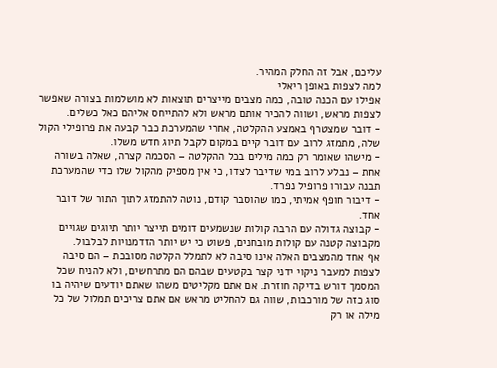עליכם, אבל זה החלק המהיר.
למה לצפות באופן ריאלי
אפילו עם הכנה טובה, כמה מצבים מייצרים תוצאות לא מושלמות בצורה שאפשר לצפות מראש, ושווה להכיר אותם מראש ולא להתייחס אליהם כאל כשלים.
- דובר שמצטרף באמצע ההקלטה, אחרי שהמערכת כבר קבעה את פרופילי הקול שלה, מתמזג לרוב עם דובר קיים במקום לקבל תיוג חדש משלו.
- מישהו שאומר רק כמה מילים בכל ההקלטה – הסכמה קצרה, שאלה בשורה אחת – נבלע לרוב במי שדיבר לצדו, כי אין מספיק מהקול שלו כדי שהמערכת תבנה עבורו פרופיל נפרד.
- דיבור חופף אמיתי, כמו שהוסבר קודם, נוטה להתמזג לתוך התור של דובר אחד.
- קבוצה גדולה עם הרבה קולות שנשמעים דומים תייצר יותר תיוגים שגויים מקבוצה קטנה עם קולות מובחנים, פשוט כי יש יותר הזדמנויות לבלבול.
אף אחד מהמצבים האלה אינו סיבה לא לתמלל הקלטה מסובכת – הם סיבה לצפות למעבר ניקוי ידני קצר בקטעים שבהם הם מתרחשים, ולא להניח שכל המסמך דורש בדיקה חוזרת. אם אתם מקליטים משהו שאתם יודעים שיהיה בו סוג כזה של מורכבות, שווה גם להחליט מראש אם אתם צריכים תמלול של כל מילה או רק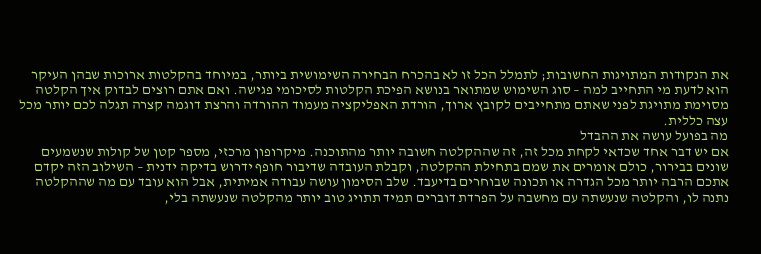את הנקודות המתויגות החשובות; לתמלל הכל זו לא בהכרח הבחירה השימושית ביותר, במיוחד בהקלטות ארוכות שבהן העיקר הוא לדעת מי התחייב למה – סוג השימוש שמתואר בנושא הפיכת הקלטות לסיכומי פגישה. ואם אתם רוצים לבדוק איך הקלטה מסוימת מתויגת לפני שאתם מתחייבים לקובץ ארוך, הורדת האפליקציה מעמוד ההורדה והרצת דוגמה קצרה תגלה לכם יותר מכל עצה כללית.
מה בפועל עושה את ההבדל
אם יש דבר אחד שכדאי לקחת מכל זה, זה שההקלטה חשובה יותר מהתוכנה. מיקרופון מרכזי, מספר קטן של קולות שנשמעים שונים בבירור, כולם אומרים את שמם בתחילת ההקלטה, וקבלת העובדה שדיבור חופף ידרוש בדיקה ידנית – השילוב הזה יקדם אתכם הרבה יותר מכל הגדרה או תכונה שבוחרים בדיעבד. שלב הסימון עושה עבודה אמיתית, אבל הוא עובד עם מה שההקלטה נתנה לו, והקלטה שנעשתה עם מחשבה על הפרדת דוברים תמיד תתויג טוב יותר מהקלטה שנעשתה בלי,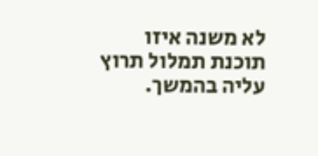לא משנה איזו תוכנת תמלול תרוץ עליה בהמשך.